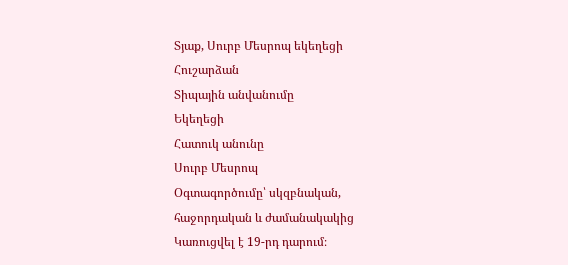Տյաք, Սուրբ Մեսրոպ եկեղեցի
Հուշարձան
Տիպային անվանումը
Եկեղեցի
Հատուկ անունը
Սուրբ Մեսրոպ
Օգտագործումը՝ սկզբնական, հաջորդական և ժամանակակից
Կառուցվել է 19-րդ դարում։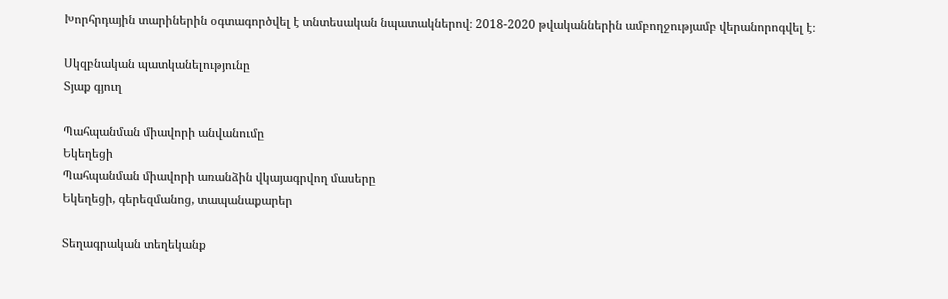Խորհրդային տարիներին օգտագործվել է տնտեսական նպատակներով։ 2018-2020 թվականներին ամբողջությամբ վերանորոգվել է։

Սկզբնական պատկանելությունը
Տյաք գյուղ

Պահպանման միավորի անվանումը
Եկեղեցի
Պահպանման միավորի առանձին վկայագրվող մասերը
Եկեղեցի, գերեզմանոց, տապանաքարեր

Տեղագրական տեղեկանք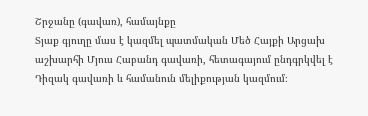Շրջանը (գավառ), համայնքը
Տյաք գյուղը մաս է կազմել պատմական Մեծ Հայքի Արցախ աշխարհի Մյուս Հաբանդ գավառի, հետագայում ընդգրկվել է Դիզակ գավառի և համանուն մելիքության կազմում։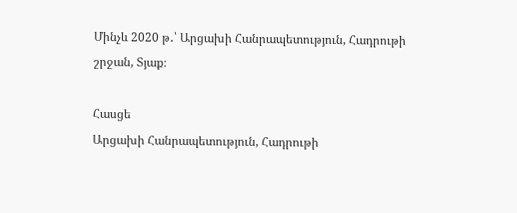Մինչև 2020 թ․՝ Արցախի Հանրապետություն, Հադրութի շրջան, Տյաք։

Հասցե
Արցախի Հանրապետություն, Հադրութի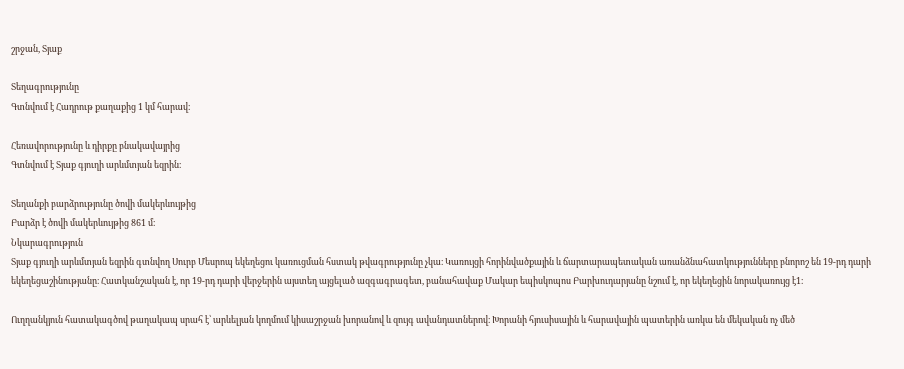շրջան, Տյաք

Տեղագրությունը
Գտնվում է Հադրութ քաղաքից 1 կմ հարավ։

Հեռավորությունը և դիրքը բնակավայրից
Գտնվում է Տյաք գյուղի արևմտյան եզրին։

Տեղանքի բարձրությունը ծովի մակերևույթից
Բարձր է ծովի մակերևույթից 861 մ։
Նկարագրություն
Տյաք գյուղի արևմտյան եզրին գտնվող Սուրբ Մեսրոպ եկեղեցու կառուցման հստակ թվագրությունը չկա։ Կառույցի հորինվածքային և ճարտարապետական առանձնահատկությունները բնորոշ են 19-րդ դարի եկեղեցաշինությանը։ Հատկանշական է, որ 19-րդ դարի վերջերին այստեղ այցելած ազգագրագետ, բանահավաք Մակար եպիսկոպոս Բարխուդարյանը նշում է, որ եկեղեցին նորակառույց է1։

Ուղղանկյուն հատակագծով թաղակապ սրահ է՝ արևելյան կողմում կիսաշրջան խորանով և զույգ ավանդատներով։ Խորանի հյուսիսային և հարավային պատերին առկա են մեկական ոչ մեծ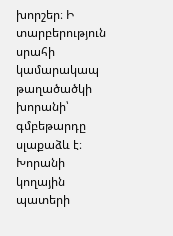խորշեր։ Ի տարբերություն սրահի կամարակապ թաղածածկի խորանի՝ գմբեթարդը սլաքաձև է։ Խորանի կողային պատերի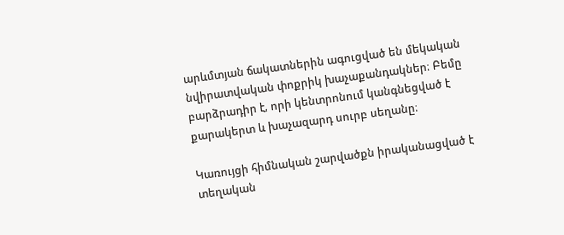արևմտյան ճակատներին ագուցված են մեկական նվիրատվական փոքրիկ խաչաքանդակներ։ Բեմը բարձրադիր է, որի կենտրոնում կանգնեցված է քարակերտ և խաչազարդ սուրբ սեղանը։

Կառույցի հիմնական շարվածքն իրականացված է տեղական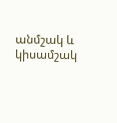անմշակ և կիսամշակ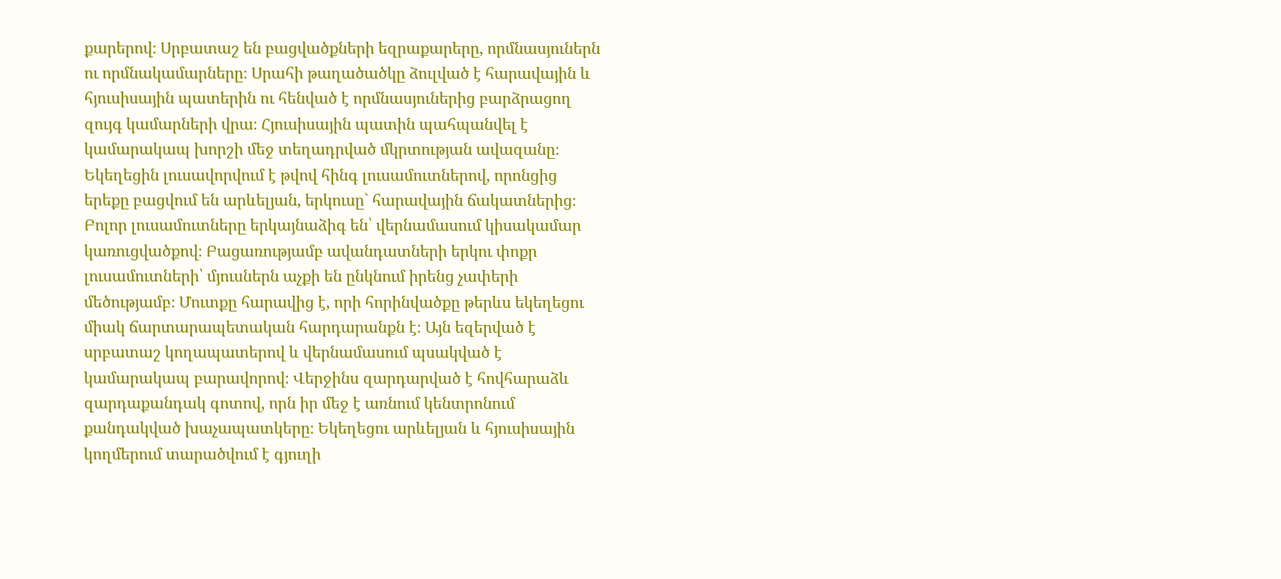քարերով։ Սրբատաշ են բացվածքների եզրաքարերը, որմնասյուներն ու որմնակամարները։ Սրահի թաղածածկը ձուլված է հարավային և հյուսիսային պատերին ու հենված է որմնասյուներից բարձրացող զույգ կամարների վրա։ Հյուսիսային պատին պահպանվել է կամարակապ խորշի մեջ տեղադրված մկրտության ավազանը։
Եկեղեցին լուսավորվում է թվով հինգ լուսամուտներով, որոնցից երեքը բացվում են արևելյան, երկուսը` հարավային ճակատներից։ Բոլոր լուսամուտները երկայնաձիգ են՝ վերնամասում կիսակամար կառուցվածքով։ Բացառությամբ ավանդատների երկու փոքր լուսամուտների՝ մյուսներն աչքի են ընկնում իրենց չափերի մեծությամբ։ Մուտքը հարավից է, որի հորինվածքը թերևս եկեղեցու միակ ճարտարապետական հարդարանքն է։ Այն եզերված է սրբատաշ կողապատերով և վերնամասում պսակված է կամարակապ բարավորով։ Վերջինս զարդարված է հովհարաձև զարդաքանդակ գոտով, որն իր մեջ է առնում կենտրոնում քանդակված խաչապատկերը։ Եկեղեցու արևելյան և հյուսիսային կողմերում տարածվում է գյուղի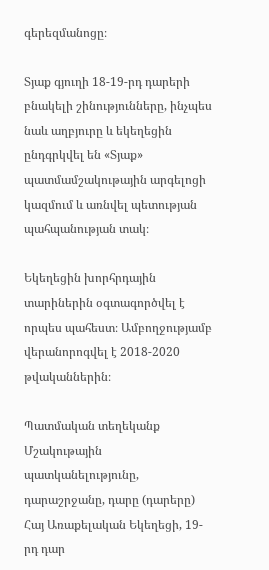գերեզմանոցը։

Տյաք գյուղի 18-19-րդ դարերի բնակելի շինությունները, ինչպես նաև աղբյուրը և եկեղեցին ընդգրկվել են «Տյաք» պատմամշակութային արգելոցի կազմում և առնվել պետության պահպանության տակ։

Եկեղեցին խորհրդային տարիներին օգտագործվել է որպես պահեստ։ Ամբողջությամբ վերանորոգվել է 2018-2020 թվականներին։

Պատմական տեղեկանք
Մշակութային պատկանելությունը, դարաշրջանը, դարը (դարերը)
Հայ Առաքելական Եկեղեցի, 19-րդ դար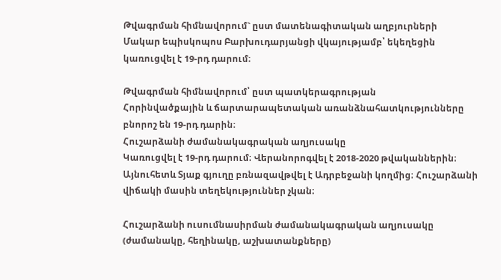Թվագրման հիմնավորում` ըստ մատենագիտական աղբյուրների
Մակար եպիսկոպոս Բարխուդարյանցի վկայությամբ՝ եկեղեցին կառուցվել է 19-րդ դարում։

Թվագրման հիմնավորում՝ ըստ պատկերագրության
Հորինվածքային և ճարտարապետական առանձնահատկությունները բնորոշ են 19-րդ դարին։
Հուշարձանի ժամանակագրական աղյուսակը
Կառուցվել է 19-րդ դարում։ Վերանորոգվել է 2018-2020 թվականներին։ Այնուհետև Տյաք գյուղը բռնազավթվել է Ադրբեջանի կողմից։ Հուշարձանի վիճակի մասին տեղեկություններ չկան։

Հուշարձանի ուսումնասիրման ժամանակագրական աղյուսակը (ժամանակը, հեղինակը, աշխատանքները)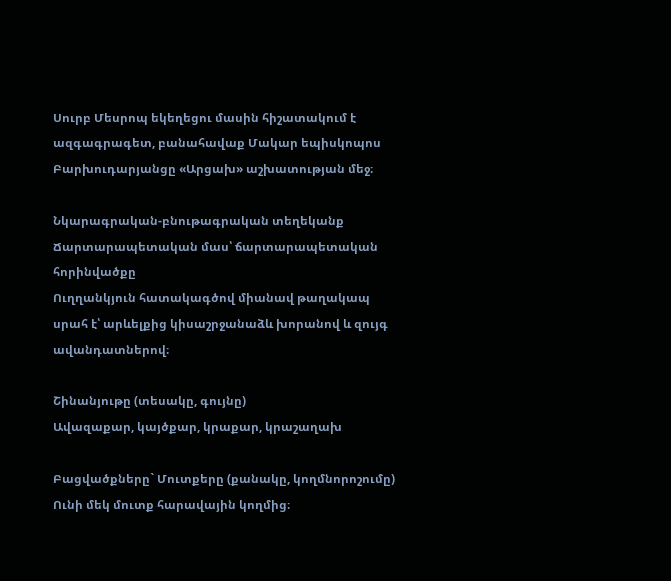Սուրբ Մեսրոպ եկեղեցու մասին հիշատակում է ազգագրագետ, բանահավաք Մակար եպիսկոպոս Բարխուդարյանցը «Արցախ» աշխատության մեջ։

Նկարագրական-բնութագրական տեղեկանք
Ճարտարապետական մաս՝ ճարտարապետական հորինվածքը
Ուղղանկյուն հատակագծով միանավ թաղակապ սրահ է՝ արևելքից կիսաշրջանաձև խորանով և զույգ ավանդատներով։

Շինանյութը (տեսակը, գույնը)
Ավազաքար, կայծքար, կրաքար, կրաշաղախ

Բացվածքները` Մուտքերը (քանակը, կողմնորոշումը)
Ունի մեկ մուտք հարավային կողմից։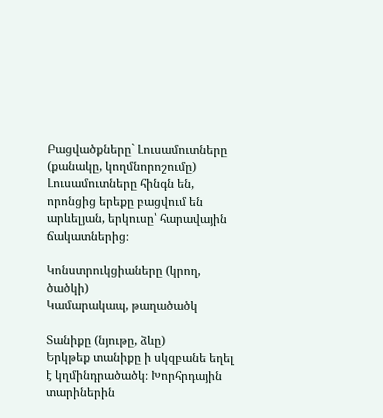Բացվածքները` Լուսամուտները (քանակը, կողմնորոշումը)
Լուսամուտները հինգն են, որոնցից երեքը բացվում են արևելյան, երկուսը՝ հարավային ճակատներից։

Կոնստրուկցիաները (կրող, ծածկի)
Կամարակապ, թաղածածկ

Տանիքը (նյութը, ձևը)
Երկթեք տանիքը ի սկզբանե եղել է կղմինդրածածկ։ Խորհրդային տարիներին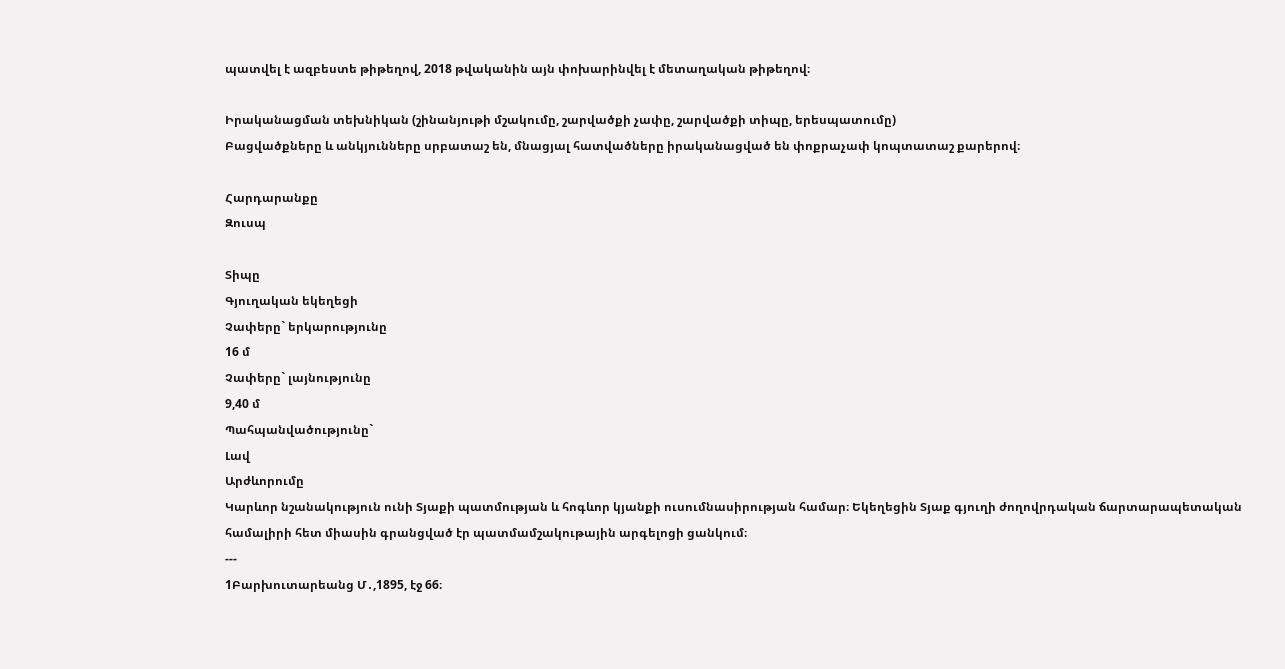պատվել է ազբեստե թիթեղով, 2018 թվականին այն փոխարինվել է մետաղական թիթեղով։

Իրականացման տեխնիկան (շինանյութի մշակումը, շարվածքի չափը, շարվածքի տիպը, երեսպատումը)
Բացվածքները և անկյունները սրբատաշ են, մնացյալ հատվածները իրականացված են փոքրաչափ կոպտատաշ քարերով։

Հարդարանքը
Զուսպ

Տիպը
Գյուղական եկեղեցի
Չափերը` երկարությունը
16 մ
Չափերը` լայնությունը
9,40 մ
Պահպանվածությունը`
Լավ
Արժևորումը
Կարևոր նշանակություն ունի Տյաքի պատմության և հոգևոր կյանքի ուսումնասիրության համար։ Եկեղեցին Տյաք գյուղի ժողովրդական ճարտարապետական համալիրի հետ միասին գրանցված էր պատմամշակութային արգելոցի ցանկում։
---
1Բարխուտարեանց Մ․,1895, էջ 66։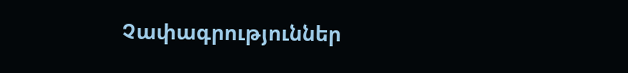Չափագրություններ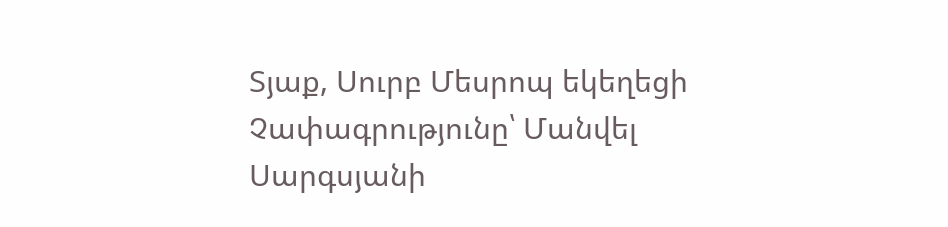Տյաք, Սուրբ Մեսրոպ եկեղեցի
Չափագրությունը՝ Մանվել Սարգսյանի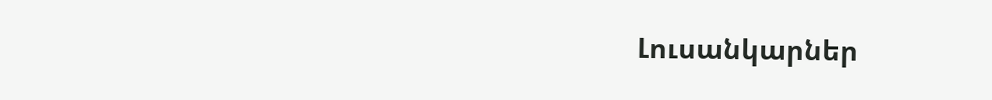Լուսանկարներ